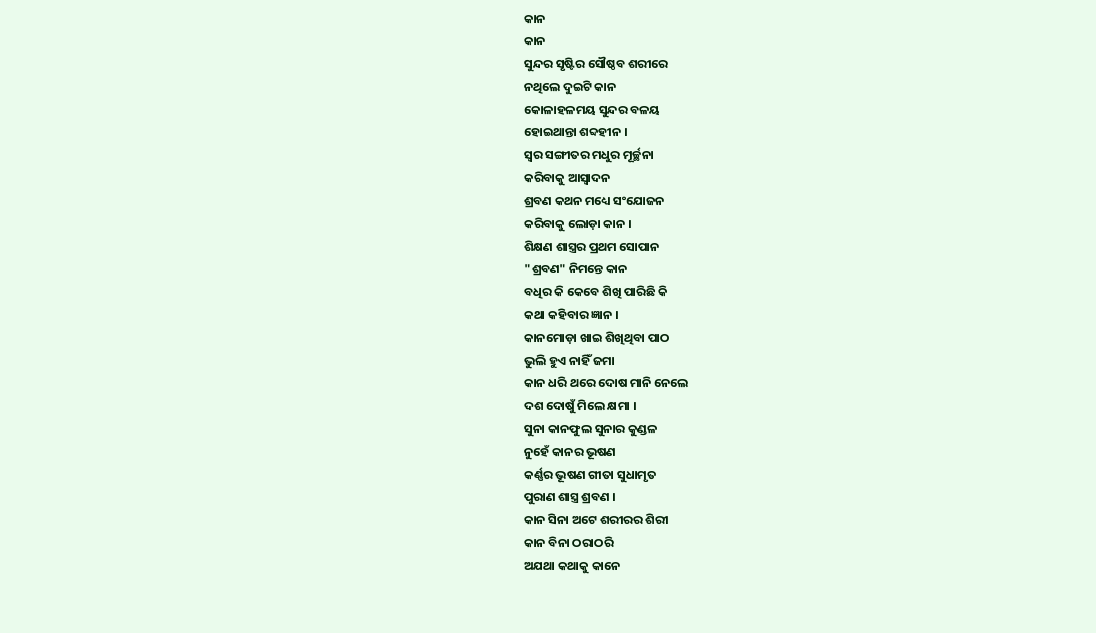କାନ
କାନ
ସୁନ୍ଦର ସୃଷ୍ଟିର ସୌଷ୍ଠବ ଶରୀରେ
ନଥିଲେ ଦୁଇଟି କାନ
କୋଳାହଳମୟ ସୁନ୍ଦର ବଳୟ
ହୋଇଥାନ୍ତା ଶବ୍ଦହୀନ ।
ସ୍ୱର ସଙ୍ଗୀତର ମଧୁର ମୂର୍ଚ୍ଛନା
କରିବାକୁ ଆସ୍ୱାଦନ
ଶ୍ରବଣ କଥନ ମଧ୍ୟେ ସଂଯୋଜନ
କରିବାକୁ ଲୋଡ଼ା କାନ ।
ଶିକ୍ଷଣ ଶାସ୍ତ୍ରର ପ୍ରଥମ ସୋପାନ
"ଶ୍ରବଣ" ନିମନ୍ତେ କାନ
ବଧିର କି କେବେ ଶିଖି ପାରିଛି କି
କଥା କହିବାର ଜ୍ଞାନ ।
କାନମୋଡ଼ା ଖାଇ ଶିଖିଥିବା ପାଠ
ଭୁଲି ହୁଏ ନାହିଁ ଜମା
କାନ ଧରି ଥରେ ଦୋଷ ମାନି ନେଲେ
ଦଶ ଦୋଷୁଁ ମିଲେ କ୍ଷମା ।
ସୁନା କାନଫୁଲ ସୁନାର କୁଣ୍ଡଳ
ନୁହେଁ କାନର ଭୂଷଣ
କର୍ଣ୍ଣର ଭୂଷଣ ଗୀତା ସୁଧାମୃତ
ପୁରାଣ ଶାସ୍ତ୍ର ଶ୍ରବଣ ।
କାନ ସିନା ଅଟେ ଶରୀରର ଶିରୀ
କାନ ବିନା ଠରାଠରି
ଅଯଥା କଥାକୁ କାନେ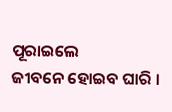ପୂରାଇଲେ
ଜୀବନେ ହୋଇବ ଘାରି ।